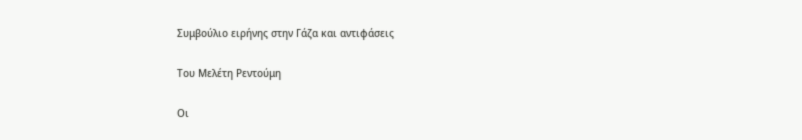Συμβούλιο ειρήνης στην Γάζα και αντιφάσεις

Του Μελέτη Ρεντούμη

Οι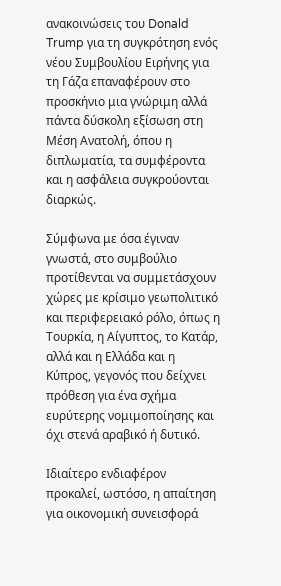ανακοινώσεις του Donald Trump για τη συγκρότηση ενός νέου Συμβουλίου Ειρήνης για τη Γάζα επαναφέρουν στο προσκήνιο μια γνώριμη αλλά πάντα δύσκολη εξίσωση στη Μέση Ανατολή, όπου η διπλωματία, τα συμφέροντα και η ασφάλεια συγκρούονται διαρκώς.

Σύμφωνα με όσα έγιναν γνωστά, στο συμβούλιο προτίθενται να συμμετάσχουν χώρες με κρίσιμο γεωπολιτικό και περιφερειακό ρόλο, όπως η Τουρκία, η Αίγυπτος, το Κατάρ, αλλά και η Ελλάδα και η Κύπρος, γεγονός που δείχνει πρόθεση για ένα σχήμα ευρύτερης νομιμοποίησης και όχι στενά αραβικό ή δυτικό.

Ιδιαίτερο ενδιαφέρον προκαλεί, ωστόσο, η απαίτηση για οικονομική συνεισφορά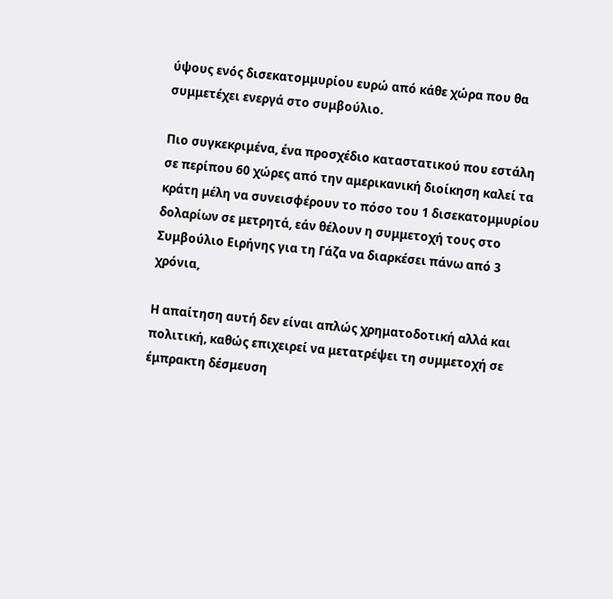ύψους ενός δισεκατομμυρίου ευρώ από κάθε χώρα που θα συμμετέχει ενεργά στο συμβούλιο.

Πιο συγκεκριμένα, ένα προσχέδιο καταστατικού που εστάλη σε περίπου 60 χώρες από την αμερικανική διοίκηση καλεί τα κράτη μέλη να συνεισφέρουν το πόσο του 1 δισεκατομμυρίου δολαρίων σε μετρητά, εάν θέλουν η συμμετοχή τους στο Συμβούλιο Ειρήνης για τη Γάζα να διαρκέσει πάνω από 3 χρόνια,

Η απαίτηση αυτή δεν είναι απλώς χρηματοδοτική αλλά και πολιτική, καθώς επιχειρεί να μετατρέψει τη συμμετοχή σε έμπρακτη δέσμευση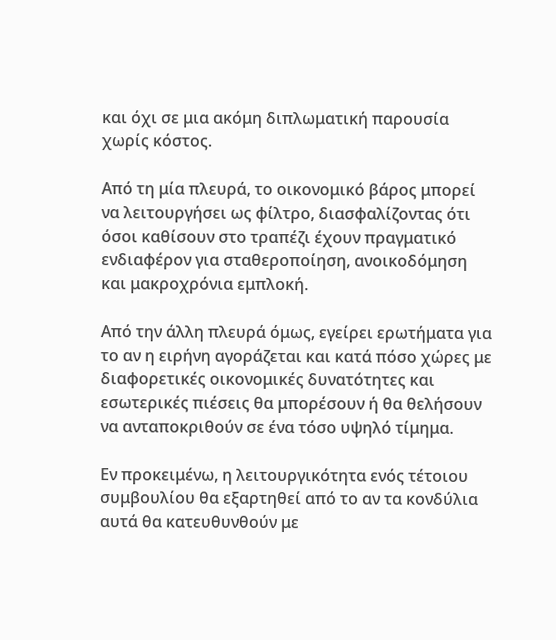και όχι σε μια ακόμη διπλωματική παρουσία χωρίς κόστος.

Από τη μία πλευρά, το οικονομικό βάρος μπορεί να λειτουργήσει ως φίλτρο, διασφαλίζοντας ότι όσοι καθίσουν στο τραπέζι έχουν πραγματικό ενδιαφέρον για σταθεροποίηση, ανοικοδόμηση και μακροχρόνια εμπλοκή.

Από την άλλη πλευρά όμως, εγείρει ερωτήματα για το αν η ειρήνη αγοράζεται και κατά πόσο χώρες με διαφορετικές οικονομικές δυνατότητες και εσωτερικές πιέσεις θα μπορέσουν ή θα θελήσουν να ανταποκριθούν σε ένα τόσο υψηλό τίμημα.

Εν προκειμένω, η λειτουργικότητα ενός τέτοιου συμβουλίου θα εξαρτηθεί από το αν τα κονδύλια αυτά θα κατευθυνθούν με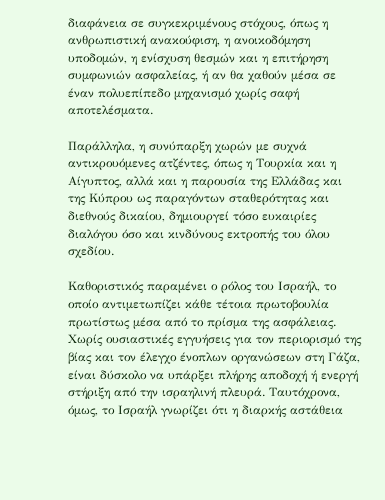διαφάνεια σε συγκεκριμένους στόχους, όπως η ανθρωπιστική ανακούφιση, η ανοικοδόμηση υποδομών, η ενίσχυση θεσμών και η επιτήρηση συμφωνιών ασφαλείας, ή αν θα χαθούν μέσα σε έναν πολυεπίπεδο μηχανισμό χωρίς σαφή αποτελέσματα.

Παράλληλα, η συνύπαρξη χωρών με συχνά αντικρουόμενες ατζέντες, όπως η Τουρκία και η Αίγυπτος, αλλά και η παρουσία της Ελλάδας και της Κύπρου ως παραγόντων σταθερότητας και διεθνούς δικαίου, δημιουργεί τόσο ευκαιρίες διαλόγου όσο και κινδύνους εκτροπής του όλου σχεδίου.

Καθοριστικός παραμένει ο ρόλος του Ισραήλ, το οποίο αντιμετωπίζει κάθε τέτοια πρωτοβουλία πρωτίστως μέσα από το πρίσμα της ασφάλειας. Χωρίς ουσιαστικές εγγυήσεις για τον περιορισμό της βίας και τον έλεγχο ένοπλων οργανώσεων στη Γάζα, είναι δύσκολο να υπάρξει πλήρης αποδοχή ή ενεργή στήριξη από την ισραηλινή πλευρά. Ταυτόχρονα, όμως, το Ισραήλ γνωρίζει ότι η διαρκής αστάθεια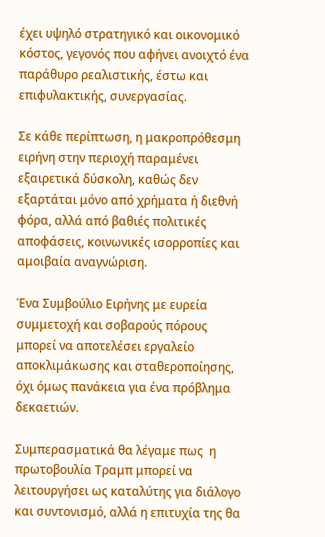έχει υψηλό στρατηγικό και οικονομικό κόστος, γεγονός που αφήνει ανοιχτό ένα παράθυρο ρεαλιστικής, έστω και επιφυλακτικής, συνεργασίας.

Σε κάθε περίπτωση, η μακροπρόθεσμη ειρήνη στην περιοχή παραμένει εξαιρετικά δύσκολη, καθώς δεν εξαρτάται μόνο από χρήματα ή διεθνή φόρα, αλλά από βαθιές πολιτικές αποφάσεις, κοινωνικές ισορροπίες και αμοιβαία αναγνώριση.

Ένα Συμβούλιο Ειρήνης με ευρεία συμμετοχή και σοβαρούς πόρους μπορεί να αποτελέσει εργαλείο αποκλιμάκωσης και σταθεροποίησης, όχι όμως πανάκεια για ένα πρόβλημα δεκαετιών.

Συμπερασματικά θα λέγαμε πως  η πρωτοβουλία Τραμπ μπορεί να λειτουργήσει ως καταλύτης για διάλογο και συντονισμό, αλλά η επιτυχία της θα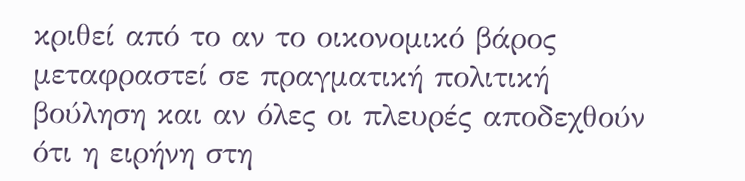κριθεί από το αν το οικονομικό βάρος μεταφραστεί σε πραγματική πολιτική βούληση και αν όλες οι πλευρές αποδεχθούν ότι η ειρήνη στη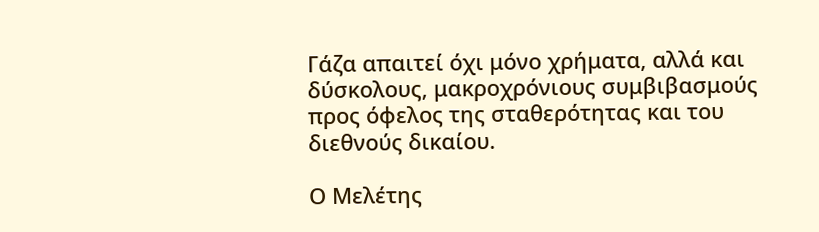Γάζα απαιτεί όχι μόνο χρήματα, αλλά και δύσκολους, μακροχρόνιους συμβιβασμούς προς όφελος της σταθερότητας και του διεθνούς δικαίου.

Ο Μελέτης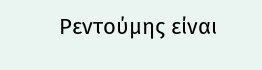Ρεντούμης είναι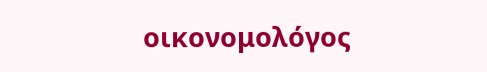οικονομολόγος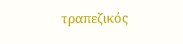τραπεζικός